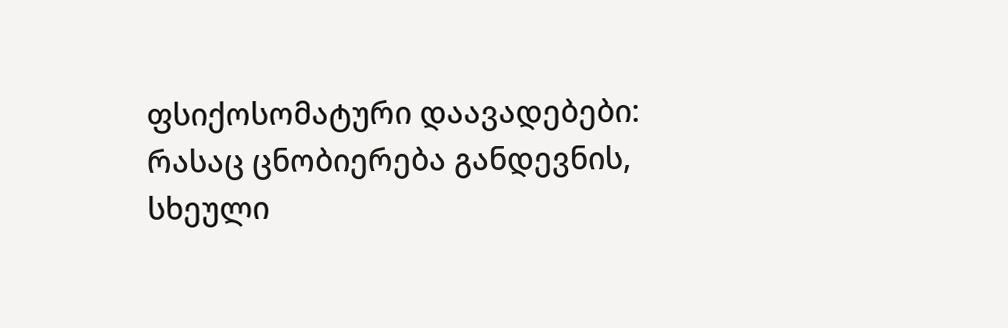ფსიქოსომატური დაავადებები: რასაც ცნობიერება განდევნის, სხეული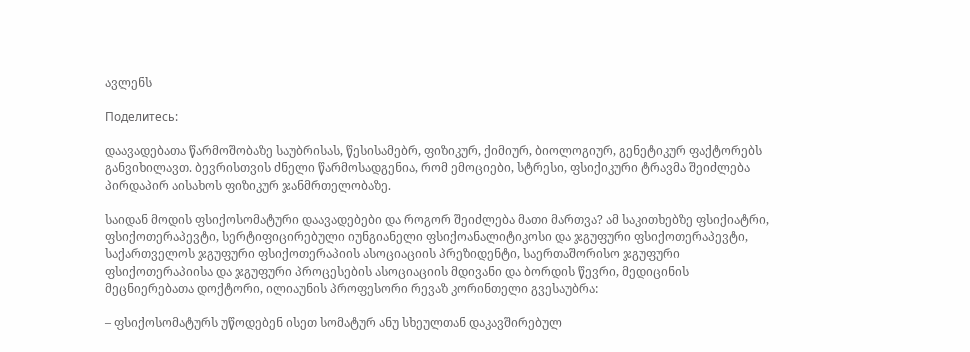ავლენს

Поделитесь:

დაავადებათა წარმოშობაზე საუბრისას, წესისამებრ, ფიზიკურ, ქიმიურ, ბიოლოგიურ, გენეტიკურ ფაქტორებს განვიხილავთ. ბევრისთვის ძნელი წარმოსადგენია, რომ ემოციები, სტრესი, ფსიქიკური ტრავმა შეიძლება პირდაპირ აისახოს ფიზიკურ ჯანმრთელობაზე.

საიდან მოდის ფსიქოსომატური დაავადებები და როგორ შეიძლება მათი მართვა? ამ საკითხებზე ფსიქიატრი, ფსიქოთერაპევტი, სერტიფიცირებული იუნგიანელი ფსიქოანალიტიკოსი და ჯგუფური ფსიქოთერაპევტი, საქართველოს ჯგუფური ფსიქოთერაპიის ასოციაციის პრეზიდენტი, საერთაშორისო ჯგუფური ფსიქოთერაპიისა და ჯგუფური პროცესების ასოციაციის მდივანი და ბორდის წევრი, მედიცინის მეცნიერებათა დოქტორი, ილიაუნის პროფესორი რევაზ კორინთელი გვესაუბრა:

– ფსიქოსომატურს უწოდებენ ისეთ სომატურ ანუ სხეულთან დაკავშირებულ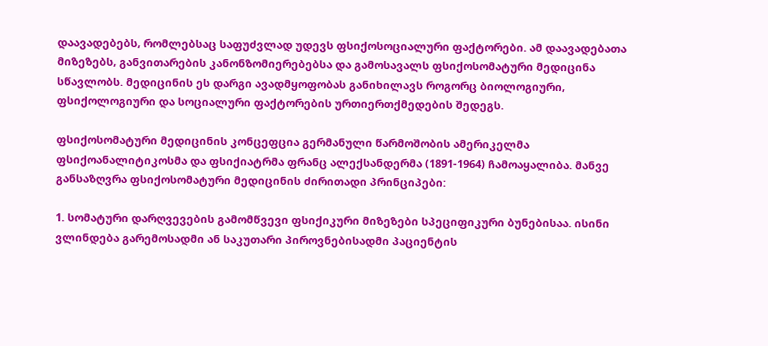დაავადებებს, რომლებსაც საფუძვლად უდევს ფსიქოსოციალური ფაქტორები. ამ დაავადებათა მიზეზებს, განვითარების კანონზომიერებებსა და გამოსავალს ფსიქოსომატური მედიცინა სწავლობს. მედიცინის ეს დარგი ავადმყოფობას განიხილავს როგორც ბიოლოგიური, ფსიქოლოგიური და სოციალური ფაქტორების ურთიერთქმედების შედეგს.

ფსიქოსომატური მედიცინის კონცეფცია გერმანული წარმოშობის ამერიკელმა ფსიქოანალიტიკოსმა და ფსიქიატრმა ფრანც ალექსანდერმა (1891-1964) ჩამოაყალიბა. მანვე განსაზღვრა ფსიქოსომატური მედიცინის ძირითადი პრინციპები:

1. სომატური დარღვევების გამომწვევი ფსიქიკური მიზეზები სპეციფიკური ბუნებისაა. ისინი ვლინდება გარემოსადმი ან საკუთარი პიროვნებისადმი პაციენტის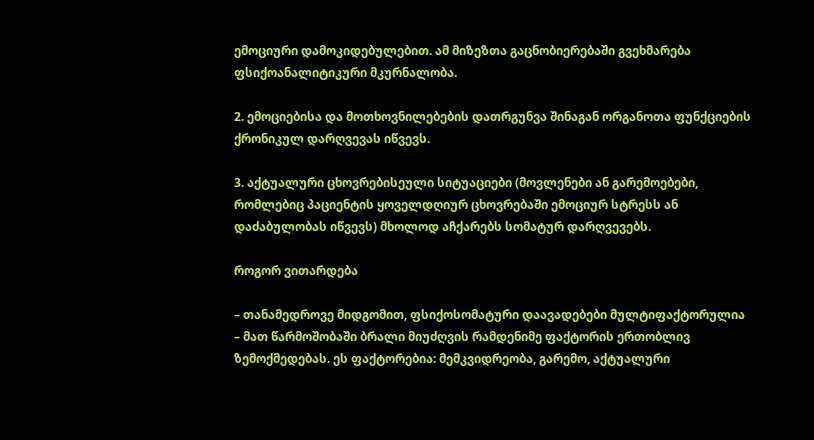ემოციური დამოკიდებულებით. ამ მიზეზთა გაცნობიერებაში გვეხმარება ფსიქოანალიტიკური მკურნალობა.

2. ემოციებისა და მოთხოვნილებების დათრგუნვა შინაგან ორგანოთა ფუნქციების ქრონიკულ დარღვევას იწვევს.

3. აქტუალური ცხოვრებისეული სიტუაციები (მოვლენები ან გარემოებები, რომლებიც პაციენტის ყოველდღიურ ცხოვრებაში ემოციურ სტრესს ან დაძაბულობას იწვევს) მხოლოდ აჩქარებს სომატურ დარღვევებს.

როგორ ვითარდება

– თანამედროვე მიდგომით, ფსიქოსომატური დაავადებები მულტიფაქტორულია – მათ წარმოშობაში ბრალი მიუძღვის რამდენიმე ფაქტორის ერთობლივ ზემოქმედებას. ეს ფაქტორებია: მემკვიდრეობა, გარემო, აქტუალური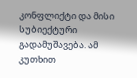კონფლიქტი და მისი სუბიექტური გადამუშავება. ამ კუთხით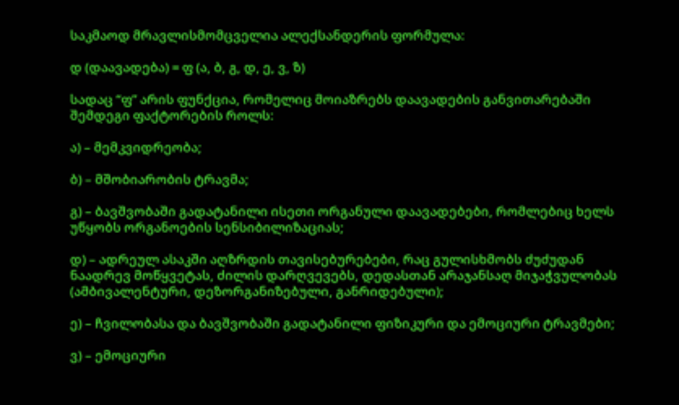საკმაოდ მრავლისმომცველია ალექსანდერის ფორმულა:

დ (დაავადება) = ფ (ა, ბ, გ, დ, ე, ვ, ზ)

სადაც “ფ” არის ფუნქცია, რომელიც მოიაზრებს დაავადების განვითარებაში შემდეგი ფაქტორების როლს:

ა) – მემკვიდრეობა;

ბ) – მშობიარობის ტრავმა;

გ) – ბავშვობაში გადატანილი ისეთი ორგანული დაავადებები, რომლებიც ხელს უწყობს ორგანოების სენსიბილიზაციას;

დ) – ადრეულ ასაკში აღზრდის თავისებურებები, რაც გულისხმობს ძუძუდან ნაადრევ მოწყვეტას, ძილის დარღვევებს, დედასთან არაჯანსაღ მიჯაჭვულობას (ამბივალენტური, დეზორგანიზებული, განრიდებული);

ე) – ჩვილობასა და ბავშვობაში გადატანილი ფიზიკური და ემოციური ტრავმები;

ვ) – ემოციური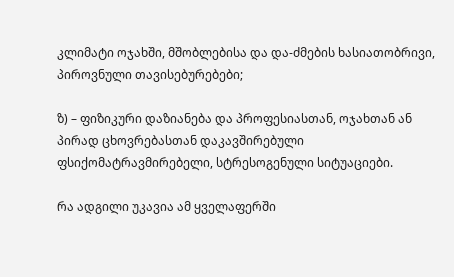კლიმატი ოჯახში, მშობლებისა და და-ძმების ხასიათობრივი, პიროვნული თავისებურებები;

ზ) – ფიზიკური დაზიანება და პროფესიასთან, ოჯახთან ან პირად ცხოვრებასთან დაკავშირებული ფსიქომატრავმირებელი, სტრესოგენული სიტუაციები.

რა ადგილი უკავია ამ ყველაფერში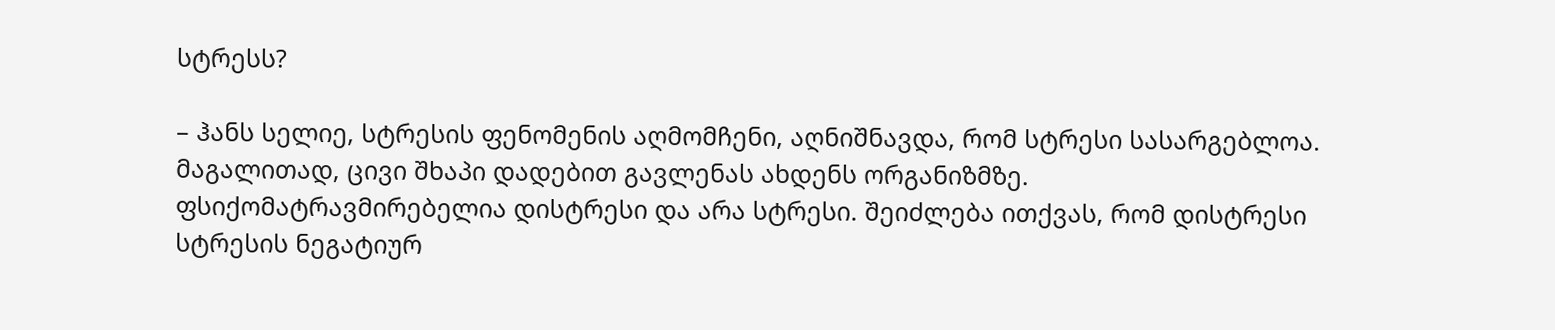სტრესს?

– ჰანს სელიე, სტრესის ფენომენის აღმომჩენი, აღნიშნავდა, რომ სტრესი სასარგებლოა. მაგალითად, ცივი შხაპი დადებით გავლენას ახდენს ორგანიზმზე. ფსიქომატრავმირებელია დისტრესი და არა სტრესი. შეიძლება ითქვას, რომ დისტრესი სტრესის ნეგატიურ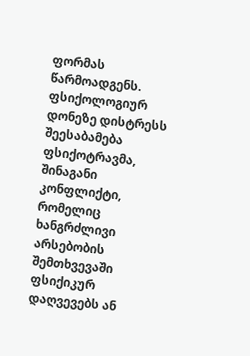ფორმას წარმოადგენს. ფსიქოლოგიურ დონეზე დისტრესს შეესაბამება ფსიქოტრავმა, შინაგანი კონფლიქტი, რომელიც ხანგრძლივი არსებობის შემთხვევაში ფსიქიკურ დაღვევებს ან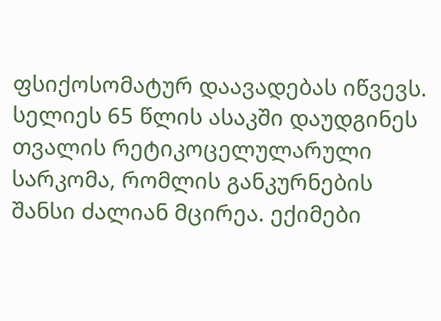ფსიქოსომატურ დაავადებას იწვევს. სელიეს 65 წლის ასაკში დაუდგინეს თვალის რეტიკოცელულარული სარკომა, რომლის განკურნების შანსი ძალიან მცირეა. ექიმები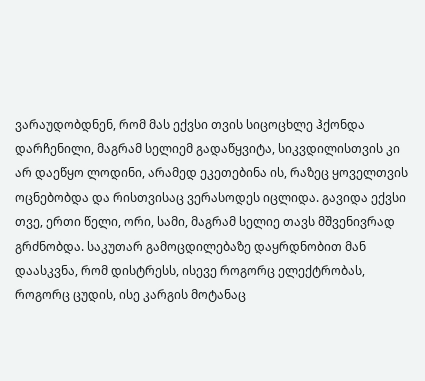ვარაუდობდნენ, რომ მას ექვსი თვის სიცოცხლე ჰქონდა დარჩენილი, მაგრამ სელიემ გადაწყვიტა, სიკვდილისთვის კი არ დაეწყო ლოდინი, არამედ ეკეთებინა ის, რაზეც ყოველთვის ოცნებობდა და რისთვისაც ვერასოდეს იცლიდა. გავიდა ექვსი თვე, ერთი წელი, ორი, სამი, მაგრამ სელიე თავს მშვენივრად გრძნობდა. საკუთარ გამოცდილებაზე დაყრდნობით მან დაასკვნა, რომ დისტრესს, ისევე როგორც ელექტრობას, როგორც ცუდის, ისე კარგის მოტანაც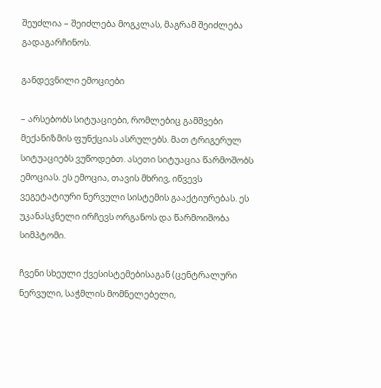შეუძლია – შეიძლება მოგკლას, მაგრამ შეიძლება გადაგარჩინოს.

განდევნილი ემოციები

– არსებობს სიტუაციები, რომლებიც გამშვები მექანიზმის ფუნქციას ასრულებს. მათ ტრიგერულ სიტუაციებს ვუწოდებთ. ასეთი სიტუაცია წარმოშობს ემოციას. ეს ემოცია, თავის მხრივ, იწვევს ვეგეტატიური ნერვული სისტემის გააქტიურებას. ეს უკანასკნელი ირჩევს ორგანოს და წარმოიშობა სიმპტომი.

ჩვენი სხეული ქვესისტემებისაგან (ცენტრალური ნერვული, საჭმლის მომნელებელი,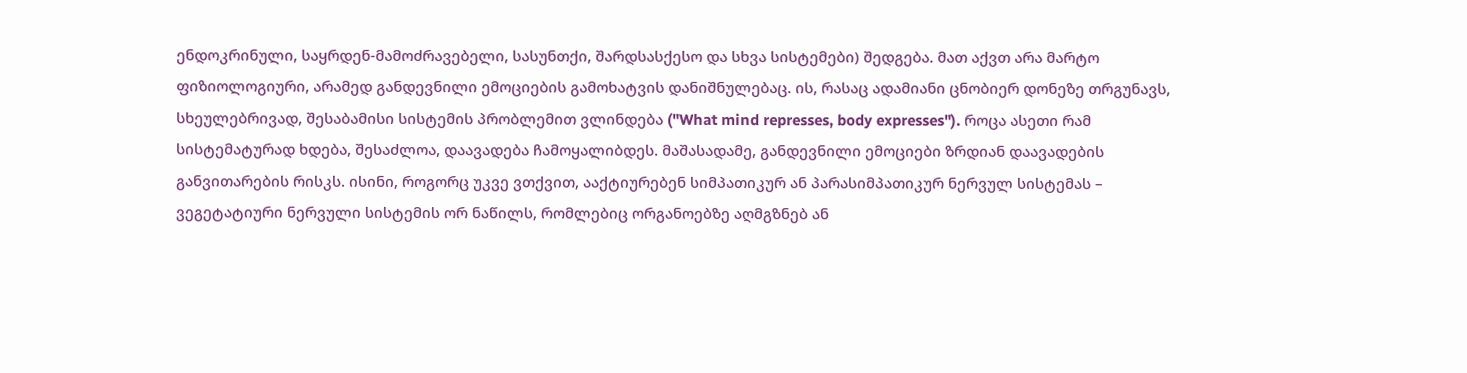ენდოკრინული, საყრდენ-მამოძრავებელი, სასუნთქი, შარდსასქესო და სხვა სისტემები) შედგება. მათ აქვთ არა მარტო ფიზიოლოგიური, არამედ განდევნილი ემოციების გამოხატვის დანიშნულებაც. ის, რასაც ადამიანი ცნობიერ დონეზე თრგუნავს, სხეულებრივად, შესაბამისი სისტემის პრობლემით ვლინდება ("What mind represses, body expresses"). როცა ასეთი რამ სისტემატურად ხდება, შესაძლოა, დაავადება ჩამოყალიბდეს. მაშასადამე, განდევნილი ემოციები ზრდიან დაავადების განვითარების რისკს. ისინი, როგორც უკვე ვთქვით, ააქტიურებენ სიმპათიკურ ან პარასიმპათიკურ ნერვულ სისტემას – ვეგეტატიური ნერვული სისტემის ორ ნაწილს, რომლებიც ორგანოებზე აღმგზნებ ან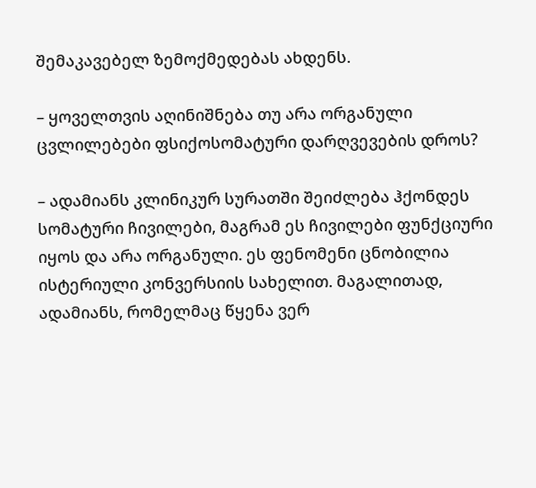შემაკავებელ ზემოქმედებას ახდენს.

– ყოველთვის აღინიშნება თუ არა ორგანული ცვლილებები ფსიქოსომატური დარღვევების დროს?

– ადამიანს კლინიკურ სურათში შეიძლება ჰქონდეს სომატური ჩივილები, მაგრამ ეს ჩივილები ფუნქციური იყოს და არა ორგანული. ეს ფენომენი ცნობილია ისტერიული კონვერსიის სახელით. მაგალითად, ადამიანს, რომელმაც წყენა ვერ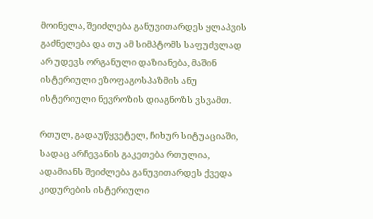მოინელა, შეიძლება განუვითარდეს ყლაპვის გაძნელება და თუ ამ სიმპტომს საფუძვლად არ უდევს ორგანული დაზიანება, მაშინ ისტერიული ეზოფაგოსპაზმის ანუ ისტერიული ნევროზის დიაგნოზს ვსვამთ.

რთულ, გადაუწყვეტელ, ჩიხურ სიტუაციაში, სადაც არჩევანის გაკეთება რთულია, ადამიანს შეიძლება განუვითარდეს ქვედა კიდურების ისტერიული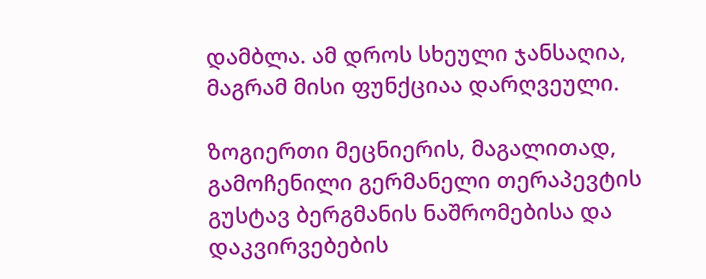დამბლა. ამ დროს სხეული ჯანსაღია, მაგრამ მისი ფუნქციაა დარღვეული.

ზოგიერთი მეცნიერის, მაგალითად, გამოჩენილი გერმანელი თერაპევტის გუსტავ ბერგმანის ნაშრომებისა და დაკვირვებების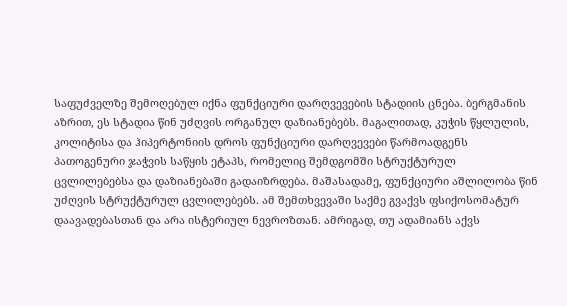საფუძველზე შემოღებულ იქნა ფუნქციური დარღვევების სტადიის ცნება. ბერგმანის აზრით, ეს სტადია წინ უძღვის ორგანულ დაზიანებებს. მაგალითად, კუჭის წყლულის, კოლიტისა და ჰიპერტონიის დროს ფუნქციური დარღვევები წარმოადგენს პათოგენური ჯაჭვის საწყის ეტაპს, რომელიც შემდგომში სტრუქტურულ ცვლილებებსა და დაზიანებაში გადაიზრდება. მაშასადამე, ფუნქციური აშლილობა წინ უძღვის სტრუქტურულ ცვლილებებს. ამ შემთხვევაში საქმე გვაქვს ფსიქოსომატურ დაავადებასთან და არა ისტერიულ ნევროზთან. ამრიგად, თუ ადამიანს აქვს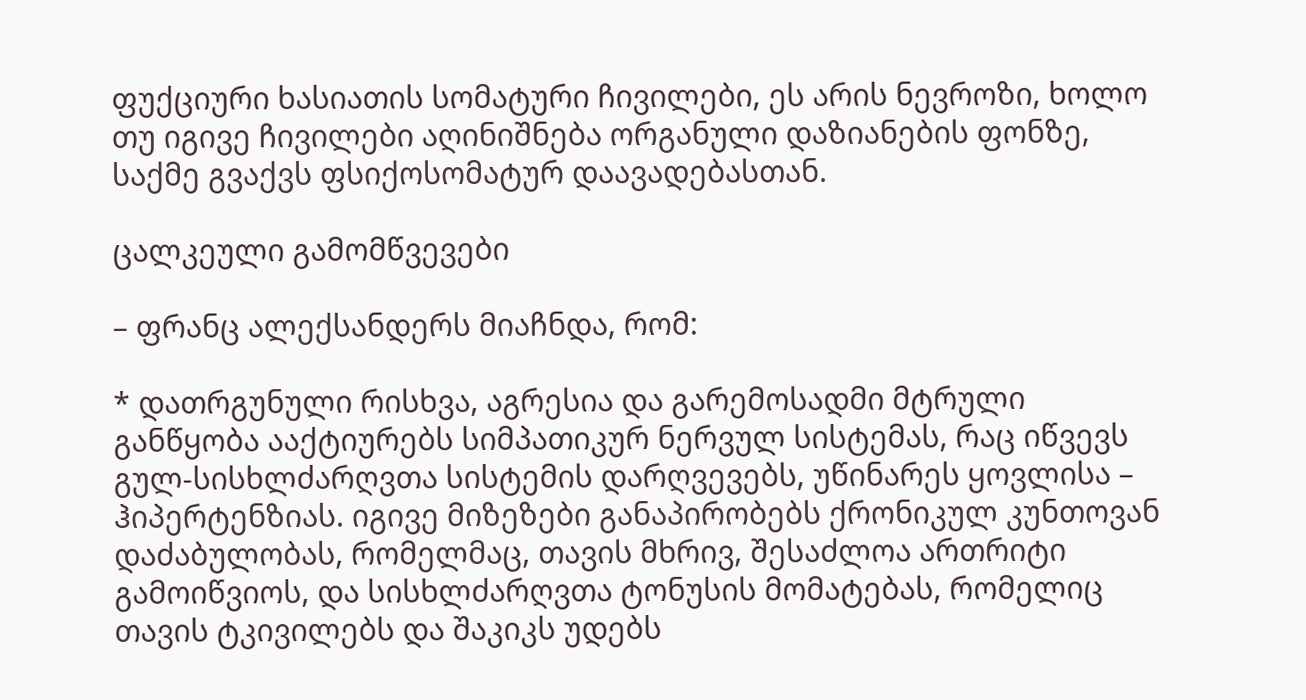ფუქციური ხასიათის სომატური ჩივილები, ეს არის ნევროზი, ხოლო თუ იგივე ჩივილები აღინიშნება ორგანული დაზიანების ფონზე, საქმე გვაქვს ფსიქოსომატურ დაავადებასთან.

ცალკეული გამომწვევები

– ფრანც ალექსანდერს მიაჩნდა, რომ:

* დათრგუნული რისხვა, აგრესია და გარემოსადმი მტრული განწყობა ააქტიურებს სიმპათიკურ ნერვულ სისტემას, რაც იწვევს გულ-სისხლძარღვთა სისტემის დარღვევებს, უწინარეს ყოვლისა – ჰიპერტენზიას. იგივე მიზეზები განაპირობებს ქრონიკულ კუნთოვან დაძაბულობას, რომელმაც, თავის მხრივ, შესაძლოა ართრიტი გამოიწვიოს, და სისხლძარღვთა ტონუსის მომატებას, რომელიც თავის ტკივილებს და შაკიკს უდებს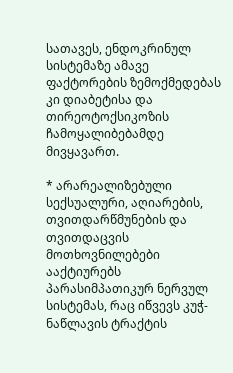სათავეს, ენდოკრინულ სისტემაზე ამავე ფაქტორების ზემოქმედებას კი დიაბეტისა და თირეოტოქსიკოზის ჩამოყალიბებამდე მივყავართ.

* არარეალიზებული სექსუალური, აღიარების, თვითდარწმუნების და თვითდაცვის მოთხოვნილებები ააქტიურებს პარასიმპათიკურ ნერვულ სისტემას, რაც იწვევს კუჭ-ნაწლავის ტრაქტის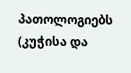პათოლოგიებს (კუჭისა და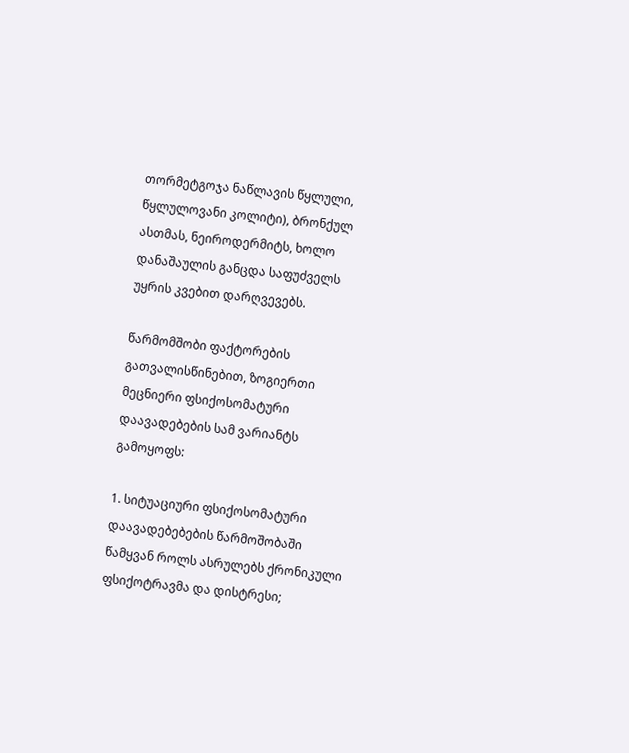თორმეტგოჯა ნაწლავის წყლული, წყლულოვანი კოლიტი), ბრონქულ ასთმას, ნეიროდერმიტს, ხოლო დანაშაულის განცდა საფუძველს უყრის კვებით დარღვევებს.

წარმომშობი ფაქტორების გათვალისწინებით, ზოგიერთი მეცნიერი ფსიქოსომატური დაავადებების სამ ვარიანტს გამოყოფს:

1. სიტუაციური ფსიქოსომატური დაავადებებების წარმოშობაში წამყვან როლს ასრულებს ქრონიკული ფსიქოტრავმა და დისტრესი;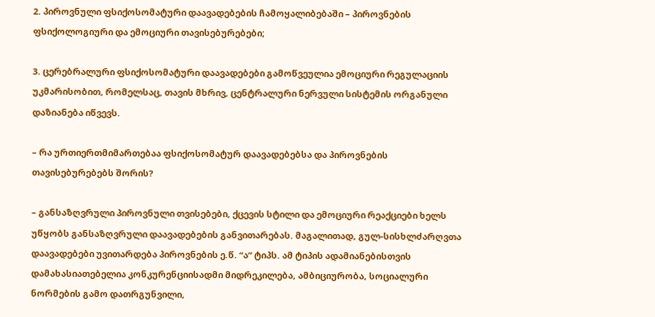2. პიროვნული ფსიქოსომატური დაავადებების ჩამოყალიბებაში – პიროვნების ფსიქოლოგიური და ემოციური თავისებურებები;

3. ცერებრალური ფსიქოსომატური დაავადებები გამოწვეულია ემოციური რეგულაციის უკმარისობით, რომელსაც, თავის მხრივ, ცენტრალური ნერვული სისტემის ორგანული დაზიანება იწვევს.

– რა ურთიერთმიმართებაა ფსიქოსომატურ დაავადებებსა და პიროვნების თავისებურებებს შორის?

– განსაზღვრული პიროვნული თვისებები, ქცევის სტილი და ემოციური რეაქციები ხელს უწყობს განსაზღვრული დაავადებების განვითარებას. მაგალითად, გულ-სისხლძარღვთა დაავადებები უვითარდება პიროვნების ე.წ. “ა” ტიპს. ამ ტიპის ადამიანებისთვის დამახასიათებელია კონკურენციისადმი მიდრეკილება, ამბიციურობა, სოციალური ნორმების გამო დათრგუნვილი,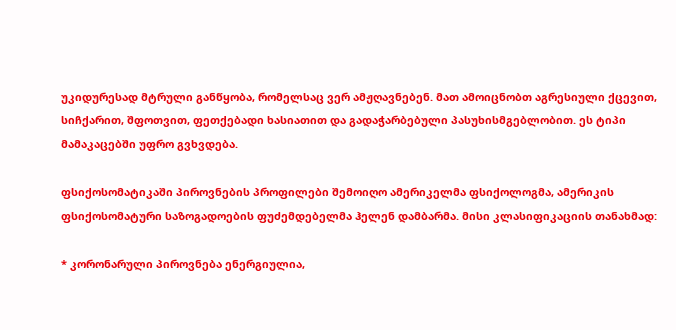უკიდურესად მტრული განწყობა, რომელსაც ვერ ამჟღავნებენ. მათ ამოიცნობთ აგრესიული ქცევით, სიჩქარით, შფოთვით, ფეთქებადი ხასიათით და გადაჭარბებული პასუხისმგებლობით. ეს ტიპი მამაკაცებში უფრო გვხვდება.

ფსიქოსომატიკაში პიროვნების პროფილები შემოიღო ამერიკელმა ფსიქოლოგმა, ამერიკის ფსიქოსომატური საზოგადოების ფუძემდებელმა ჰელენ დამბარმა. მისი კლასიფიკაციის თანახმად:

* კორონარული პიროვნება ენერგიულია,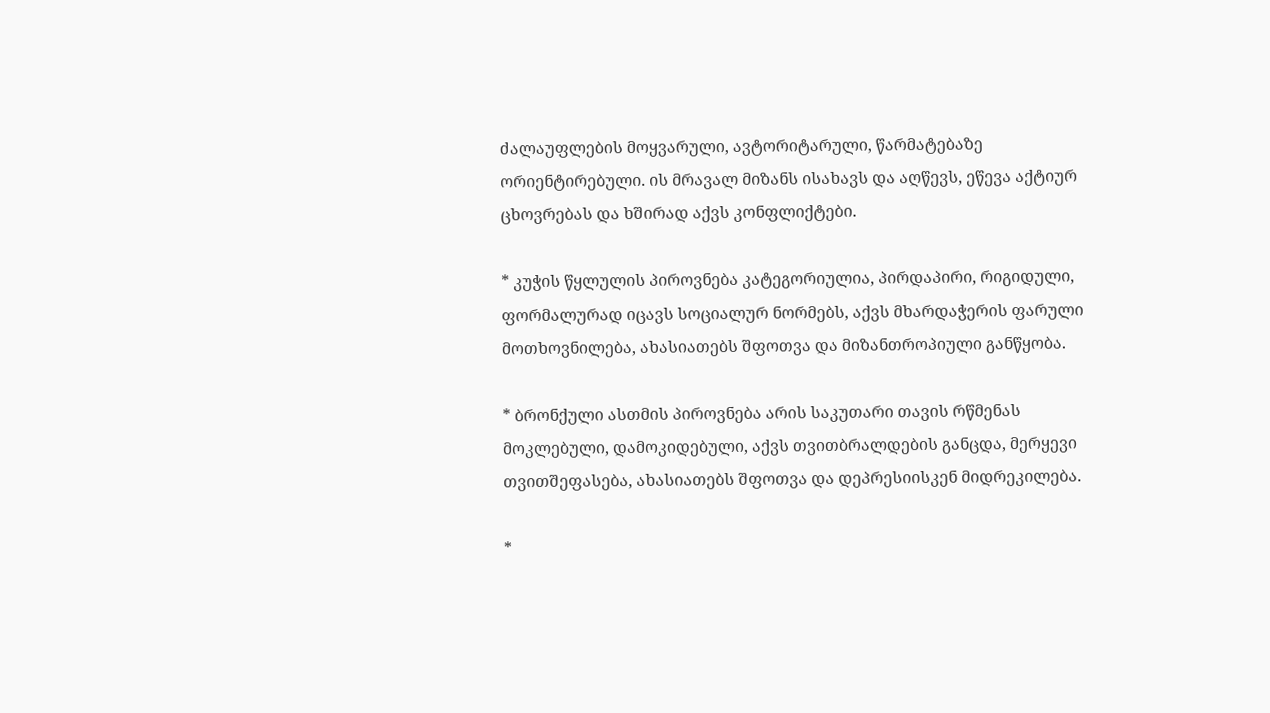ძალაუფლების მოყვარული, ავტორიტარული, წარმატებაზე ორიენტირებული. ის მრავალ მიზანს ისახავს და აღწევს, ეწევა აქტიურ ცხოვრებას და ხშირად აქვს კონფლიქტები.

* კუჭის წყლულის პიროვნება კატეგორიულია, პირდაპირი, რიგიდული, ფორმალურად იცავს სოციალურ ნორმებს, აქვს მხარდაჭერის ფარული მოთხოვნილება, ახასიათებს შფოთვა და მიზანთროპიული განწყობა.

* ბრონქული ასთმის პიროვნება არის საკუთარი თავის რწმენას მოკლებული, დამოკიდებული, აქვს თვითბრალდების განცდა, მერყევი თვითშეფასება, ახასიათებს შფოთვა და დეპრესიისკენ მიდრეკილება.

*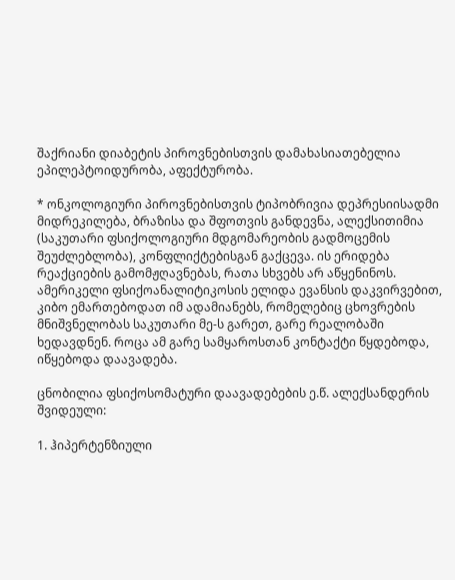შაქრიანი დიაბეტის პიროვნებისთვის დამახასიათებელია ეპილეპტოიდურობა, აფექტურობა.

* ონკოლოგიური პიროვნებისთვის ტიპობრივია დეპრესიისადმი მიდრეკილება, ბრაზისა და შფოთვის განდევნა, ალექსითიმია (საკუთარი ფსიქოლოგიური მდგომარეობის გადმოცემის შეუძლებლობა), კონფლიქტებისგან გაქცევა. ის ერიდება რეაქციების გამომჟღავნებას, რათა სხვებს არ აწყენინოს. ამერიკელი ფსიქოანალიტიკოსის ელიდა ევანსის დაკვირვებით, კიბო ემართებოდათ იმ ადამიანებს, რომელებიც ცხოვრების მნიშვნელობას საკუთარი მე-ს გარეთ, გარე რეალობაში ხედავდნენ. როცა ამ გარე სამყაროსთან კონტაქტი წყდებოდა, იწყებოდა დაავადება.

ცნობილია ფსიქოსომატური დაავადებების ე.წ. ალექსანდერის შვიდეული:

1. ჰიპერტენზიული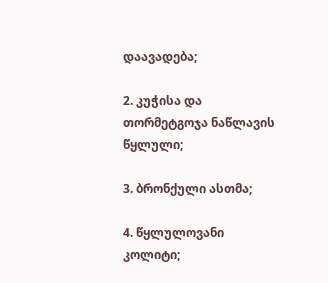დაავადება;

2. კუჭისა და თორმეტგოჯა ნაწლავის წყლული;

3. ბრონქული ასთმა;

4. წყლულოვანი კოლიტი;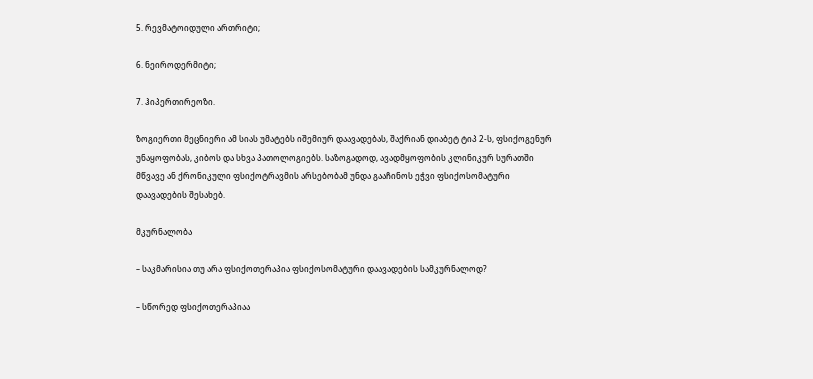5. რევმატოიდული ართრიტი;

6. ნეიროდერმიტი;

7. ჰიპერთირეოზი.

ზოგიერთი მეცნიერი ამ სიას უმატებს იშემიურ დაავადებას, შაქრიან დიაბეტ ტიპ 2-ს, ფსიქოგენურ უნაყოფობას, კიბოს და სხვა პათოლოგიებს. საზოგადოდ, ავადმყოფობის კლინიკურ სურათში მწვავე ან ქრონიკული ფსიქოტრავმის არსებობამ უნდა გააჩინოს ეჭვი ფსიქოსომატური დაავადების შესახებ.

მკურნალობა

– საკმარისია თუ არა ფსიქოთერაპია ფსიქოსომატური დაავადების სამკურნალოდ?

– სწორედ ფსიქოთერაპიაა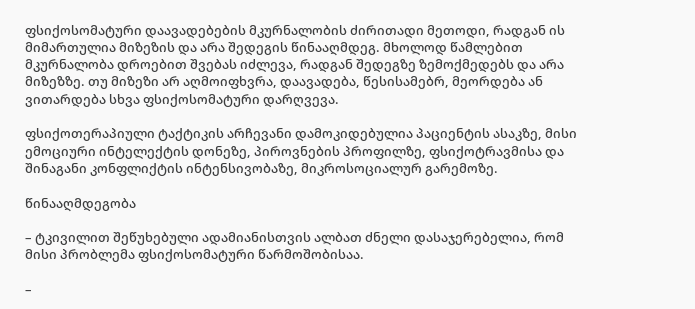ფსიქოსომატური დაავადებების მკურნალობის ძირითადი მეთოდი, რადგან ის მიმართულია მიზეზის და არა შედეგის წინააღმდეგ. მხოლოდ წამლებით მკურნალობა დროებით შვებას იძლევა, რადგან შედეგზე ზემოქმედებს და არა მიზეზზე. თუ მიზეზი არ აღმოიფხვრა, დაავადება, წესისამებრ, მეორდება ან ვითარდება სხვა ფსიქოსომატური დარღვევა.

ფსიქოთერაპიული ტაქტიკის არჩევანი დამოკიდებულია პაციენტის ასაკზე, მისი ემოციური ინტელექტის დონეზე, პიროვნების პროფილზე, ფსიქოტრავმისა და შინაგანი კონფლიქტის ინტენსივობაზე, მიკროსოციალურ გარემოზე.

წინააღმდეგობა

– ტკივილით შეწუხებული ადამიანისთვის ალბათ ძნელი დასაჯერებელია, რომ მისი პრობლემა ფსიქოსომატური წარმოშობისაა.

–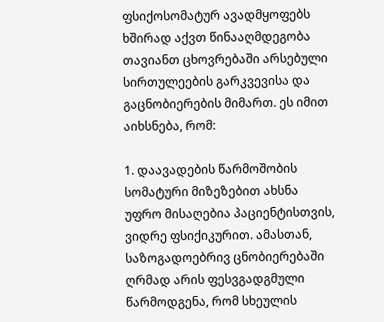ფსიქოსომატურ ავადმყოფებს ხშირად აქვთ წინააღმდეგობა თავიანთ ცხოვრებაში არსებული სირთულეების გარკვევისა და გაცნობიერების მიმართ. ეს იმით აიხსნება, რომ:

1. დაავადების წარმოშობის სომატური მიზეზებით ახსნა უფრო მისაღებია პაციენტისთვის, ვიდრე ფსიქიკურით. ამასთან, საზოგადოებრივ ცნობიერებაში ღრმად არის ფესვგადგმული წარმოდგენა, რომ სხეულის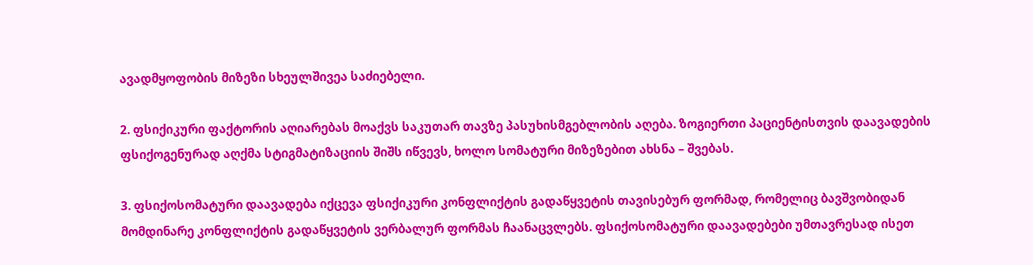ავადმყოფობის მიზეზი სხეულშივეა საძიებელი.

2. ფსიქიკური ფაქტორის აღიარებას მოაქვს საკუთარ თავზე პასუხისმგებლობის აღება. ზოგიერთი პაციენტისთვის დაავადების ფსიქოგენურად აღქმა სტიგმატიზაციის შიშს იწვევს, ხოლო სომატური მიზეზებით ახსნა – შვებას.

3. ფსიქოსომატური დაავადება იქცევა ფსიქიკური კონფლიქტის გადაწყვეტის თავისებურ ფორმად, რომელიც ბავშვობიდან მომდინარე კონფლიქტის გადაწყვეტის ვერბალურ ფორმას ჩაანაცვლებს. ფსიქოსომატური დაავადებები უმთავრესად ისეთ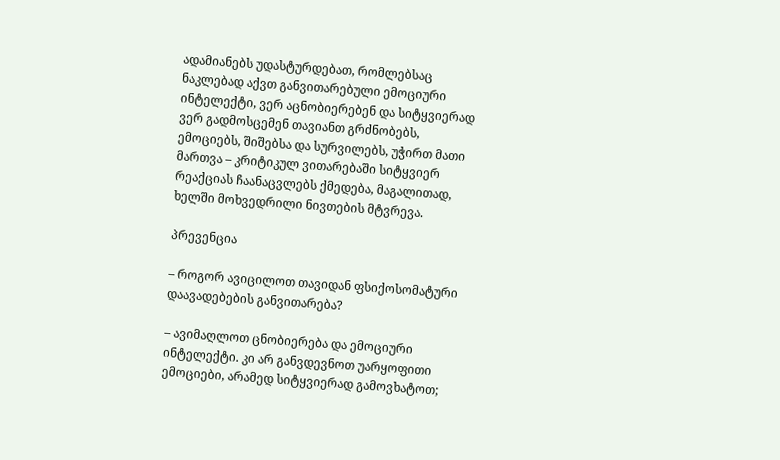ადამიანებს უდასტურდებათ, რომლებსაც ნაკლებად აქვთ განვითარებული ემოციური ინტელექტი, ვერ აცნობიერებენ და სიტყვიერად ვერ გადმოსცემენ თავიანთ გრძნობებს, ემოციებს, შიშებსა და სურვილებს, უჭირთ მათი მართვა – კრიტიკულ ვითარებაში სიტყვიერ რეაქციას ჩაანაცვლებს ქმედება, მაგალითად, ხელში მოხვედრილი ნივთების მტვრევა.

პრევენცია

– როგორ ავიცილოთ თავიდან ფსიქოსომატური დაავადებების განვითარება?

– ავიმაღლოთ ცნობიერება და ემოციური ინტელექტი. კი არ განვდევნოთ უარყოფითი ემოციები, არამედ სიტყვიერად გამოვხატოთ;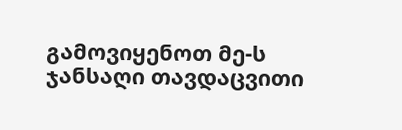გამოვიყენოთ მე-ს ჯანსაღი თავდაცვითი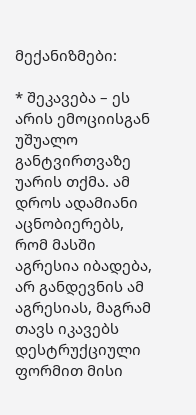მექანიზმები:

* შეკავება – ეს არის ემოციისგან უშუალო განტვირთვაზე უარის თქმა. ამ დროს ადამიანი აცნობიერებს, რომ მასში აგრესია იბადება, არ განდევნის ამ აგრესიას, მაგრამ თავს იკავებს დესტრუქციული ფორმით მისი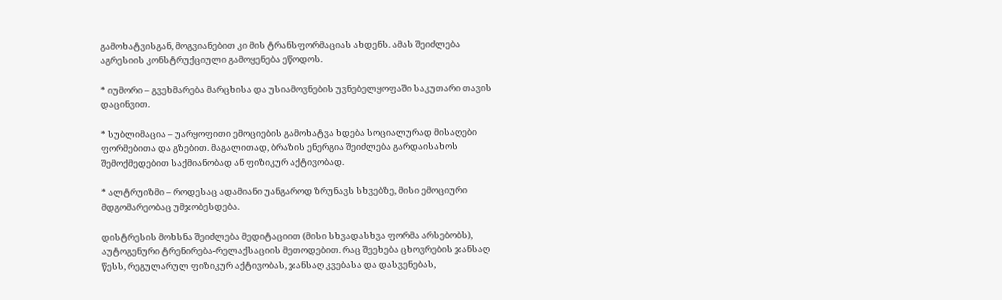გამოხატვისგან, მოგვიანებით კი მის ტრანსფორმაციას ახდენს. ამას შეიძლება აგრესიის კონსტრუქციული გამოყენება ეწოდოს.

* იუმორი – გვეხმარება მარცხისა და უსიამოვნების უვნებელყოფაში საკუთარი თავის დაცინვით.

* სუბლიმაცია – უარყოფითი ემოციების გამოხატვა ხდება სოციალურად მისაღები ფორმებითა და გზებით. მაგალითად, ბრაზის ენერგია შეიძლება გარდაისახოს შემოქმედებით საქმიანობად ან ფიზიკურ აქტივობად.

* ალტრუიზმი – როდესაც ადამიანი უანგაროდ ზრუნავს სხვებზე, მისი ემოციური მდგომარეობაც უმჯობესდება.

დისტრესის მოხსნა შეიძლება მედიტაციით (მისი სხვადასხვა ფორმა არსებობს), აუტოგენური ტრენირება-რელაქსაციის მეთოდებით. რაც შეეხება ცხოვრების ჯანსაღ წესს, რეგულარულ ფიზიკურ აქტივობას, ჯანსაღ კვებასა და დასვენებას,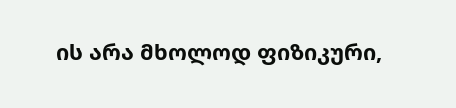ის არა მხოლოდ ფიზიკური,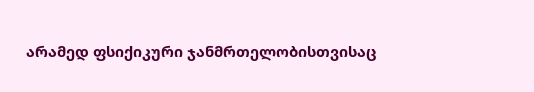არამედ ფსიქიკური ჯანმრთელობისთვისაც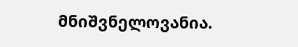მნიშვნელოვანია.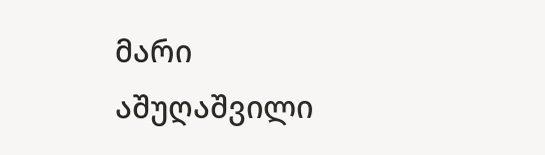მარი აშუღაშვილი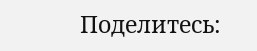Поделитесь: